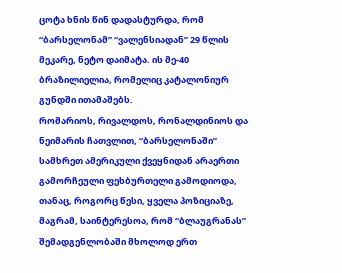ცოტა ხნის წინ დადასტურდა, რომ “ბარსელონამ” “ვალენსიადან” 29 წლის მეკარე, ნეტო დაიმატა. ის მე-40 ბრაზილიელია, რომელიც კატალონიურ გუნდში ითამაშებს.
რომარიოს, რივალდოს, რონალდინიოს და ნეიმარის ჩათვლით, “ბარსელონაში” სამხრეთ ამერიკული ქვეყნიდან არაერთი გამორჩეული ფეხბურთელი გამოდიოდა, თანაც, როგორც წესი, ყველა პოზიციაზე, მაგრამ, საინტერესოა, რომ “ბლაუგრანას” შემადგენლობაში მხოლოდ ერთ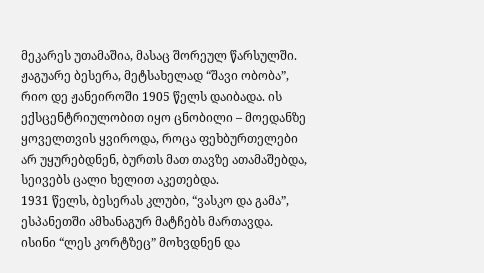მეკარეს უთამაშია, მასაც შორეულ წარსულში.
ჟაგუარე ბესერა, მეტსახელად “შავი ობობა”, რიო დე ჟანეიროში 1905 წელს დაიბადა. ის ექსცენტრიულობით იყო ცნობილი – მოედანზე ყოველთვის ყვიროდა, როცა ფეხბურთელები არ უყურებდნენ, ბურთს მათ თავზე ათამაშებდა, სეივებს ცალი ხელით აკეთებდა.
1931 წელს, ბესერას კლუბი, “ვასკო და გამა”, ესპანეთში ამხანაგურ მატჩებს მართავდა. ისინი “ლეს კორტზეც” მოხვდნენ და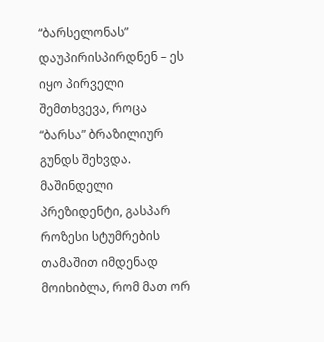“ბარსელონას” დაუპირისპირდნენ – ეს იყო პირველი შემთხვევა, როცა “ბარსა” ბრაზილიურ გუნდს შეხვდა.
მაშინდელი პრეზიდენტი, გასპარ როზესი სტუმრების თამაშით იმდენად მოიხიბლა, რომ მათ ორ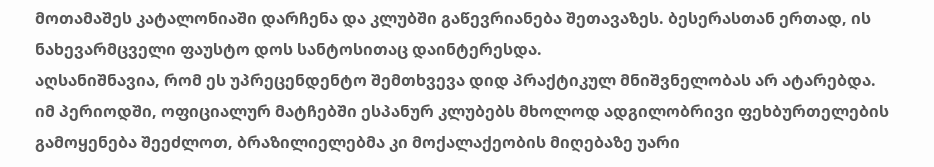მოთამაშეს კატალონიაში დარჩენა და კლუბში გაწევრიანება შეთავაზეს. ბესერასთან ერთად, ის ნახევარმცველი ფაუსტო დოს სანტოსითაც დაინტერესდა.
აღსანიშნავია, რომ ეს უპრეცენდენტო შემთხვევა დიდ პრაქტიკულ მნიშვნელობას არ ატარებდა. იმ პერიოდში, ოფიციალურ მატჩებში ესპანურ კლუბებს მხოლოდ ადგილობრივი ფეხბურთელების გამოყენება შეეძლოთ, ბრაზილიელებმა კი მოქალაქეობის მიღებაზე უარი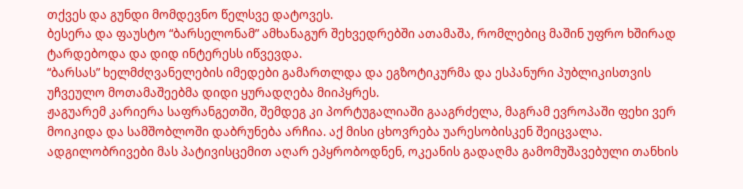თქვეს და გუნდი მომდევნო წელსვე დატოვეს.
ბესერა და ფაუსტო “ბარსელონამ” ამხანაგურ შეხვედრებში ათამაშა, რომლებიც მაშინ უფრო ხშირად ტარდებოდა და დიდ ინტერესს იწვევდა.
“ბარსას” ხელმძღვანელების იმედები გამართლდა და ეგზოტიკურმა და ესპანური პუბლიკისთვის უჩვეულო მოთამაშეებმა დიდი ყურადღება მიიპყრეს.
ჟაგუარემ კარიერა საფრანგეთში, შემდეგ კი პორტუგალიაში გააგრძელა, მაგრამ ევროპაში ფეხი ვერ მოიკიდა და სამშობლოში დაბრუნება არჩია. აქ მისი ცხოვრება უარესობისკენ შეიცვალა. ადგილობრივები მას პატივისცემით აღარ ეპყრობოდნენ, ოკეანის გადაღმა გამომუშავებული თანხის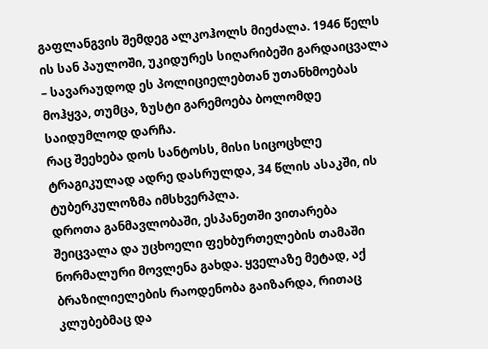გაფლანგვის შემდეგ ალკოჰოლს მიეძალა. 1946 წელს ის სან პაულოში, უკიდურეს სიღარიბეში გარდაიცვალა – სავარაუდოდ ეს პოლიციელებთან უთანხმოებას მოჰყვა, თუმცა, ზუსტი გარემოება ბოლომდე საიდუმლოდ დარჩა.
რაც შეეხება დოს სანტოსს, მისი სიცოცხლე ტრაგიკულად ადრე დასრულდა, 34 წლის ასაკში, ის ტუბერკულოზმა იმსხვერპლა.
დროთა განმავლობაში, ესპანეთში ვითარება შეიცვალა და უცხოელი ფეხბურთელების თამაში ნორმალური მოვლენა გახდა. ყველაზე მეტად, აქ ბრაზილიელების რაოდენობა გაიზარდა, რითაც კლუბებმაც და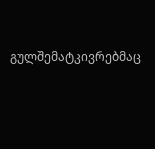გულშემატკივრებმაც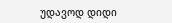უდავოდ დიდი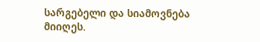სარგებელი და სიამოვნება მიიღეს.